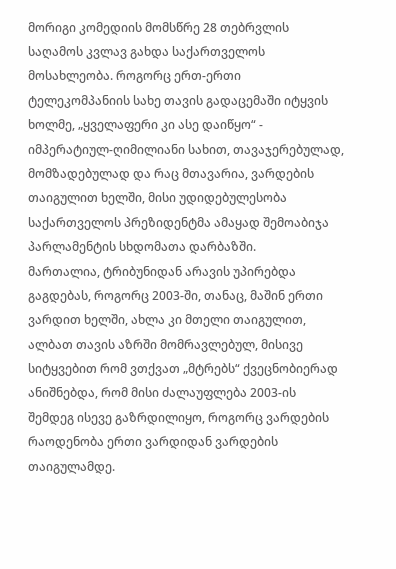მორიგი კომედიის მომსწრე 28 თებრვლის საღამოს კვლავ გახდა საქართველოს მოსახლეობა. როგორც ერთ-ერთი ტელეკომპანიის სახე თავის გადაცემაში იტყვის ხოლმე, „ყველაფერი კი ასე დაიწყო“ - იმპერატიულ-ღიმილიანი სახით, თავაჯერებულად, მომზადებულად და რაც მთავარია, ვარდების თაიგულით ხელში, მისი უდიდებულესობა საქართველოს პრეზიდენტმა ამაყად შემოაბიჯა პარლამენტის სხდომათა დარბაზში.
მართალია, ტრიბუნიდან არავის უპირებდა გაგდებას, როგორც 2003-ში, თანაც, მაშინ ერთი ვარდით ხელში, ახლა კი მთელი თაიგულით, ალბათ თავის აზრში მომრავლებულ, მისივე სიტყვებით რომ ვთქვათ „მტრებს“ ქვეცნობიერად ანიშნებდა, რომ მისი ძალაუფლება 2003-ის შემდეგ ისევე გაზრდილიყო, როგორც ვარდების რაოდენობა ერთი ვარდიდან ვარდების თაიგულამდე.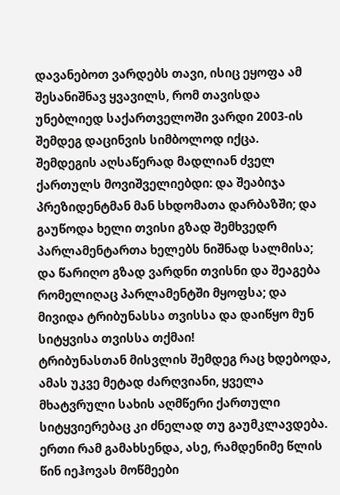დავანებოთ ვარდებს თავი, ისიც ეყოფა ამ შესანიშნავ ყვავილს, რომ თავისდა უნებლიედ საქართველოში ვარდი 2003-ის შემდეგ დაცინვის სიმბოლოდ იქცა.
შემდეგის აღსაწერად მადლიან ძველ ქართულს მოვიშველიებდი: და შეაბიჯა პრეზიდენტმან მან სხდომათა დარბაზში; და გაუწოდა ხელი თვისი გზად შემხვედრ პარლამენტართა ხელებს ნიშნად სალმისა; და წარიღო გზად ვარდნი თვისნი და შეაგება რომელიღაც პარლამენტში მყოფსა; და მივიდა ტრიბუნასსა თვისსა და დაიწყო მუნ სიტყვისა თვისსა თქმაი!
ტრიბუნასთან მისვლის შემდეგ რაც ხდებოდა, ამას უკვე მეტად ძარღვიანი, ყველა მხატვრული სახის აღმწერი ქართული სიტყვიერებაც კი ძნელად თუ გაუმკლავდება. ერთი რამ გამახსენდა, ასე, რამდენიმე წლის წინ იეჰოვას მოწმეები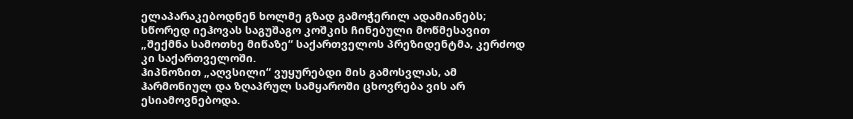ელაპარაკებოდნენ ხოლმე გზად გამოჭერილ ადამიანებს; სწორედ იეჰოვას საგუშაგო კოშკის ჩინებული მოწმესავით „შექმნა სამოთხე მიწაზე“ საქართველოს პრეზიდენტმა, კერძოდ კი საქართველოში.
ჰიპნოზით „აღვსილი“ ვუყურებდი მის გამოსვლას, ამ ჰარმონიულ და ზღაპრულ სამყაროში ცხოვრება ვის არ ესიამოვნებოდა.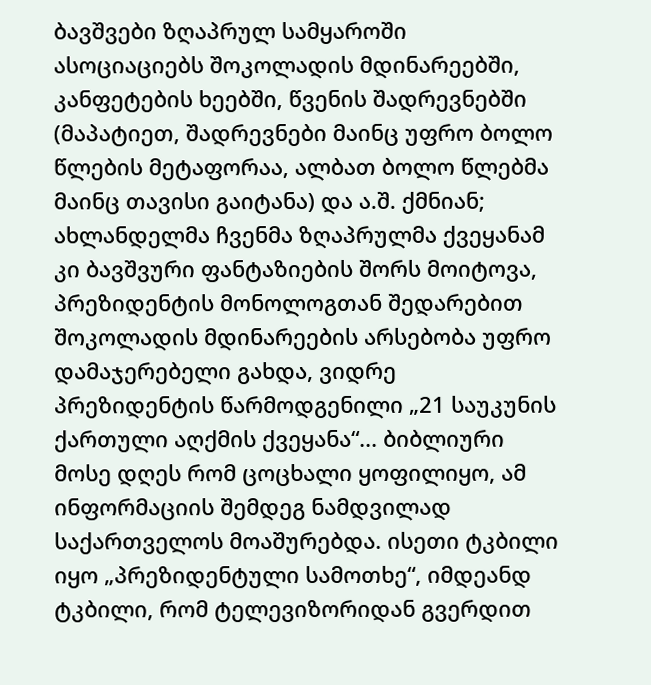ბავშვები ზღაპრულ სამყაროში ასოციაციებს შოკოლადის მდინარეებში, კანფეტების ხეებში, წვენის შადრევნებში (მაპატიეთ, შადრევნები მაინც უფრო ბოლო წლების მეტაფორაა, ალბათ ბოლო წლებმა მაინც თავისი გაიტანა) და ა.შ. ქმნიან; ახლანდელმა ჩვენმა ზღაპრულმა ქვეყანამ კი ბავშვური ფანტაზიების შორს მოიტოვა, პრეზიდენტის მონოლოგთან შედარებით შოკოლადის მდინარეების არსებობა უფრო დამაჯერებელი გახდა, ვიდრე პრეზიდენტის წარმოდგენილი „21 საუკუნის ქართული აღქმის ქვეყანა“... ბიბლიური მოსე დღეს რომ ცოცხალი ყოფილიყო, ამ ინფორმაციის შემდეგ ნამდვილად საქართველოს მოაშურებდა. ისეთი ტკბილი იყო „პრეზიდენტული სამოთხე“, იმდეანდ ტკბილი, რომ ტელევიზორიდან გვერდით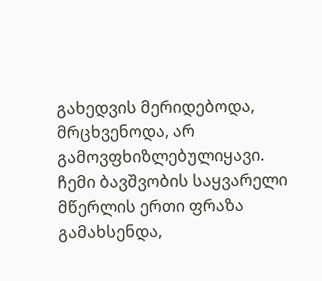გახედვის მერიდებოდა, მრცხვენოდა, არ გამოვფხიზლებულიყავი.
ჩემი ბავშვობის საყვარელი მწერლის ერთი ფრაზა გამახსენდა,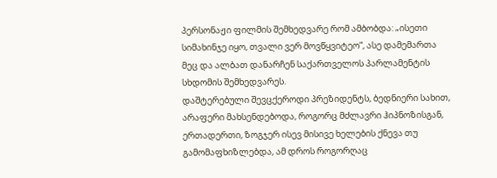პერსონაჟი ფილმის შემხედვარე რომ ამბობდა: „ისეთი სიმახინჯე იყო, თვალი ვერ მოვწყვიტეო“, ასე დამემართა მეც და ალბათ დანარჩენ საქართველოს პარლამენტის სხდომის შემხედვარეს.
დაშტერებული შევცქეროდი პრეზიდენტს, ბედნიერი სახით, არაფერი მახსენდებოდა, როგორც მძლავრი ჰიპნოზისგან, ერთადერთი, ზოგჯერ ისევ მისივე ხელების ქნევა თუ გამომაფხიზლებდა, ამ დროს როგორღაც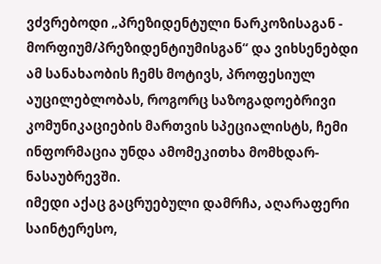ვძვრებოდი „პრეზიდენტული ნარკოზისაგან - მორფიუმ/პრეზიდენტიუმისგან“ და ვიხსენებდი ამ სანახაობის ჩემს მოტივს, პროფესიულ აუცილებლობას, როგორც საზოგადოებრივი კომუნიკაციების მართვის სპეციალისტს, ჩემი ინფორმაცია უნდა ამომეკითხა მომხდარ-ნასაუბრევში.
იმედი აქაც გაცრუებული დამრჩა, აღარაფერი საინტერესო,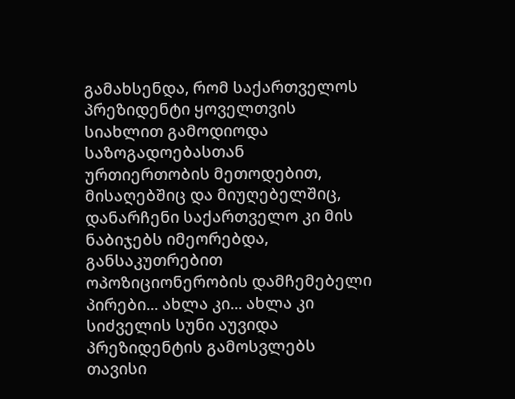გამახსენდა, რომ საქართველოს პრეზიდენტი ყოველთვის სიახლით გამოდიოდა საზოგადოებასთან ურთიერთობის მეთოდებით, მისაღებშიც და მიუღებელშიც, დანარჩენი საქართველო კი მის ნაბიჯებს იმეორებდა, განსაკუთრებით ოპოზიციონერობის დამჩემებელი პირები... ახლა კი... ახლა კი სიძველის სუნი აუვიდა პრეზიდენტის გამოსვლებს თავისი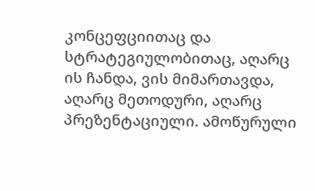კონცეფციითაც და სტრატეგიულობითაც, აღარც ის ჩანდა, ვის მიმართავდა, აღარც მეთოდური, აღარც პრეზენტაციული. ამოწურული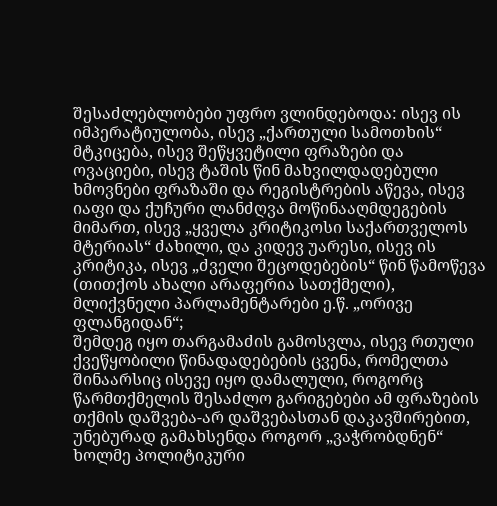შესაძლებლობები უფრო ვლინდებოდა: ისევ ის იმპერატიულობა, ისევ „ქართული სამოთხის“ მტკიცება, ისევ შეწყვეტილი ფრაზები და ოვაციები, ისევ ტაშის წინ მახვილდადებული ხმოვნები ფრაზაში და რეგისტრების აწევა, ისევ იაფი და ქუჩური ლანძღვა მოწინააღმდეგების მიმართ, ისევ „ყველა კრიტიკოსი საქართველოს მტერიას“ ძახილი, და კიდევ უარესი, ისევ ის კრიტიკა, ისევ „ძველი შეცოდებების“ წინ წამოწევა (თითქოს ახალი არაფერია სათქმელი), მლიქვნელი პარლამენტარები ე.წ. „ორივე ფლანგიდან“;
შემდეგ იყო თარგამაძის გამოსვლა, ისევ რთული ქვეწყობილი წინადადებების ცვენა, რომელთა შინაარსიც ისევე იყო დამალული, როგორც წარმთქმელის შესაძლო გარიგებები ამ ფრაზების თქმის დაშვება-არ დაშვებასთან დაკავშირებით, უნებურად გამახსენდა როგორ „ვაჭრობდნენ“ ხოლმე პოლიტიკური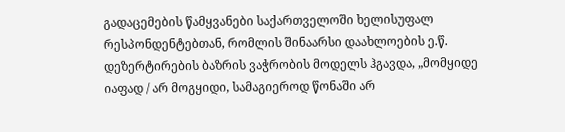გადაცემების წამყვანები საქართველოში ხელისუფალ რესპონდენტებთან, რომლის შინაარსი დაახლოების ე.წ. დეზერტირების ბაზრის ვაჭრობის მოდელს ჰგავდა, „მომყიდე იაფად / არ მოგყიდი, სამაგიეროდ წონაში არ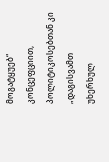მოგატყუებ“ კონცეფციით, პოლიტიკოსებთან კი „დაგისვამთ უხერხულ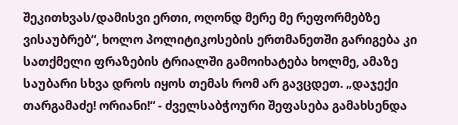შეკითხვას/დამისვი ერთი, ოღონდ მერე მე რეფორმებზე ვისაუბრებ“, ხოლო პოლიტიკოსების ერთმანეთში გარიგება კი სათქმელი ფრაზების ტრიალში გამოიხატება ხოლმე, ამაზე საუბარი სხვა დროს იყოს თემას რომ არ გავცდეთ. „დაჯექი თარგამაძე! ორიანი!“ - ძველსაბჭოური შეფასება გამახსენდა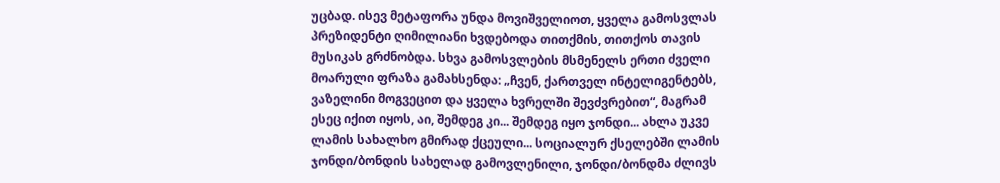უცბად. ისევ მეტაფორა უნდა მოვიშველიოთ, ყველა გამოსვლას პრეზიდენტი ღიმილიანი ხვდებოდა თითქმის, თითქოს თავის მუსიკას გრძნობდა. სხვა გამოსვლების მსმენელს ერთი ძველი მოარული ფრაზა გამახსენდა: „ჩვენ, ქართველ ინტელიგენტებს, ვაზელინი მოგვეცით და ყველა ხვრელში შევძვრებით“, მაგრამ ესეც იქით იყოს, აი, შემდეგ კი... შემდეგ იყო ჯონდი... ახლა უკვე ლამის სახალხო გმირად ქცეული... სოციალურ ქსელებში ლამის ჯონდი/ბონდის სახელად გამოვლენილი, ჯონდი/ბონდმა ძლივს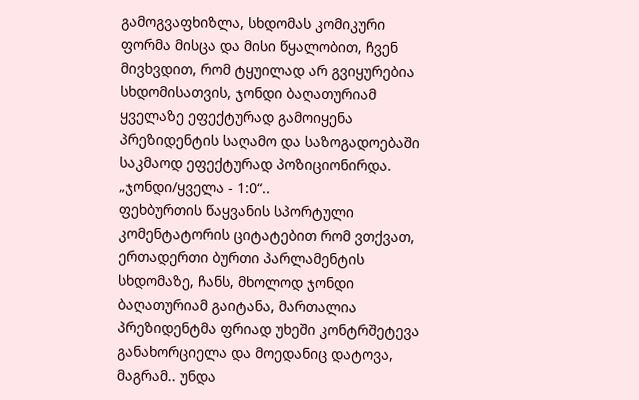გამოგვაფხიზლა, სხდომას კომიკური ფორმა მისცა და მისი წყალობით, ჩვენ მივხვდით, რომ ტყუილად არ გვიყურებია სხდომისათვის, ჯონდი ბაღათურიამ ყველაზე ეფექტურად გამოიყენა პრეზიდენტის საღამო და საზოგადოებაში საკმაოდ ეფექტურად პოზიციონირდა. „ჯონდი/ყველა - 1:0“..
ფეხბურთის წაყვანის სპორტული კომენტატორის ციტატებით რომ ვთქვათ, ერთადერთი ბურთი პარლამენტის სხდომაზე, ჩანს, მხოლოდ ჯონდი ბაღათურიამ გაიტანა, მართალია პრეზიდენტმა ფრიად უხეში კონტრშეტევა განახორციელა და მოედანიც დატოვა, მაგრამ.. უნდა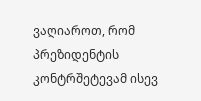ვაღიაროთ, რომ პრეზიდენტის კონტრშეტევამ ისევ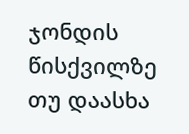ჯონდის წისქვილზე თუ დაასხა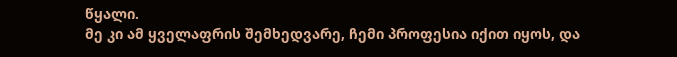წყალი.
მე კი ამ ყველაფრის შემხედვარე, ჩემი პროფესია იქით იყოს, და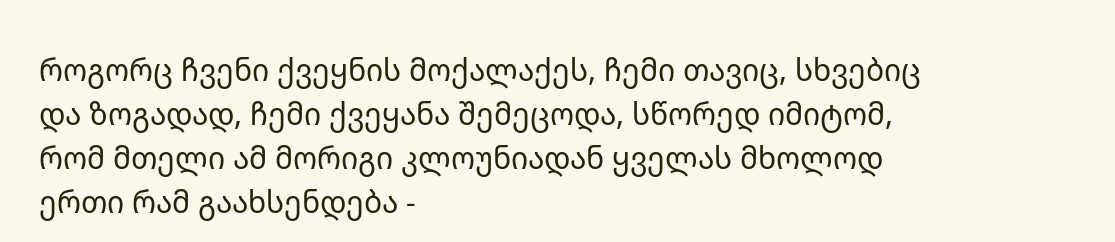როგორც ჩვენი ქვეყნის მოქალაქეს, ჩემი თავიც, სხვებიც და ზოგადად, ჩემი ქვეყანა შემეცოდა, სწორედ იმიტომ, რომ მთელი ამ მორიგი კლოუნიადან ყველას მხოლოდ ერთი რამ გაახსენდება -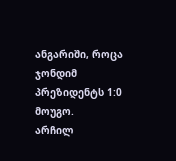ანგარიში, როცა ჯონდიმ პრეზიდენტს 1:0 მოუგო.
არჩილ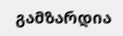გამზარდია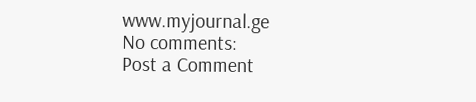www.myjournal.ge
No comments:
Post a Comment